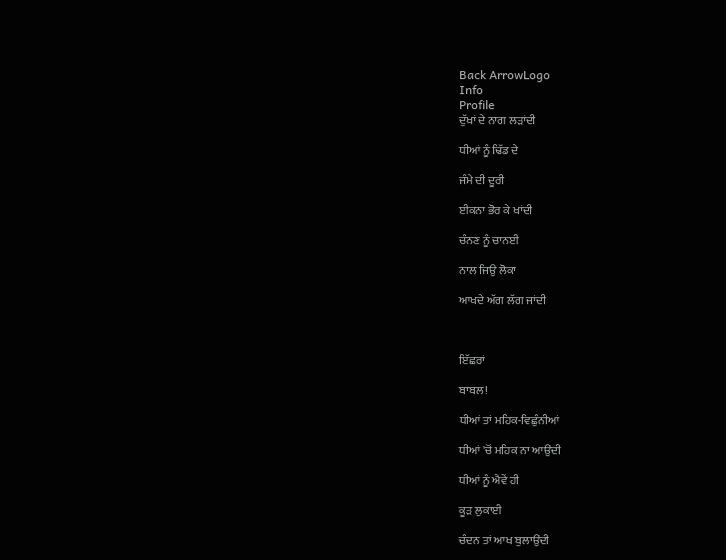Back ArrowLogo
Info
Profile
ਦੁੱਖਾਂ ਦੇ ਨਾਗ ਲੜਾਂਦੀ

ਧੀਆਂ ਨੂੰ ਢਿੱਡ ਦੇ

ਜੰਮੇ ਦੀ ਦੂਰੀ

ਈਕਨਾ ਭੋਰ ਕੇ ਖਾਂਦੀ

ਚੰਨਣ ਨੂੰ ਚਾਨਈ

ਨਾਲ ਜਿਉ ਲੋਕਾ

ਆਖਦੇ ਅੱਗ ਲੱਗ ਜਾਂਦੀ



ਇੱਛਰਾਂ

ਬਾਬਲ!

ਧੀਆਂ ਤਾਂ ਮਹਿਕ-ਵਿਛੁੰਨੀਆਂ

ਧੀਆਂ 'ਚੋਂ ਮਹਿਕ ਨਾ ਆਉਂਦੀ

ਧੀਆਂ ਨੂੰ ਐਵੇਂ ਹੀ

ਕੂੜ ਲੁਕਾਈ

ਚੰਦਨ ਤਾਂ ਆਖ ਬੁਲਾਉਂਦੀ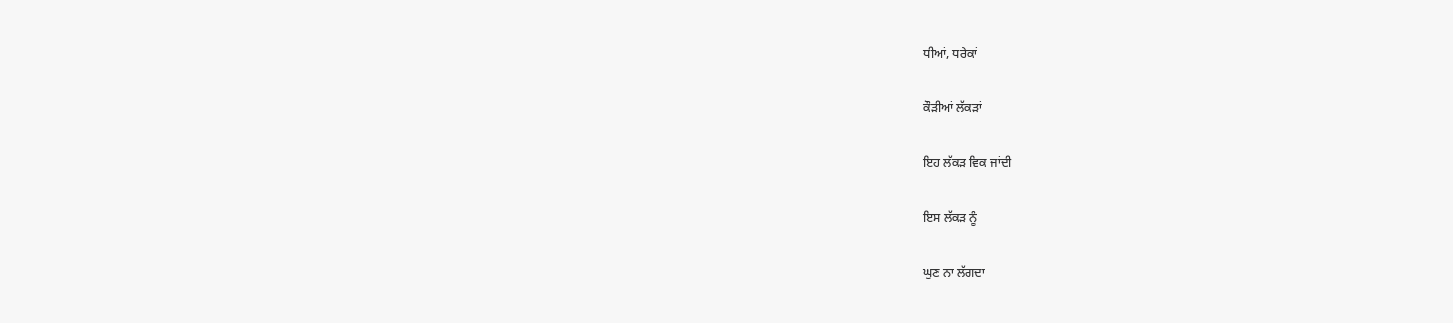ਧੀਆਂ, ਧਰੇਕਾਂ

ਕੌੜੀਆਂ ਲੱਕੜਾਂ

ਇਹ ਲੱਕੜ ਵਿਕ ਜਾਂਦੀ

ਇਸ ਲੱਕੜ ਨੂੰ

ਘੁਣ ਨਾ ਲੱਗਦਾ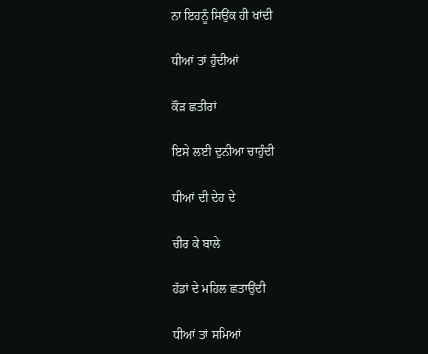ਨਾ ਇਹਨੂੰ ਸਿਉਂਕ ਹੀ ਖਾਂਦੀ

ਧੀਆਂ ਤਾਂ ਹੁੰਦੀਆਂ

ਕੌੜ ਛਤੀਰਾਂ

ਇਸੇ ਲਈ ਦੁਨੀਆ ਚਾਹੁੰਦੀ

ਧੀਆਂ ਦੀ ਦੇਹ ਦੇ

ਚੀਰ ਕੇ ਬਾਲੇ

ਹੱਡਾਂ ਦੇ ਮਹਿਲ ਛਤਾਉਂਦੀ

ਧੀਆਂ ਤਾਂ ਸਮਿਆਂ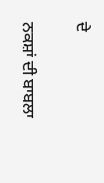ਦੇ

ਨਕਸ਼ਾਂ ਦੀ ਬਾਬਲਾ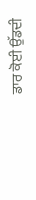ਡਾਰ ਕੋਈ ਉੱਡਦੀ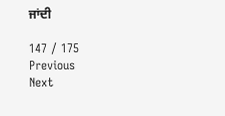ਜਾਂਦੀ

147 / 175
Previous
Next